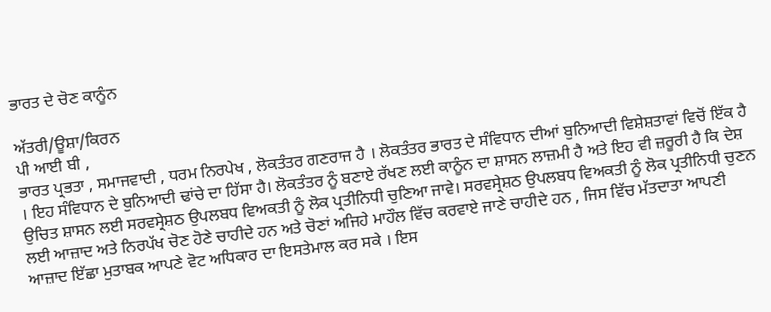ਭਾਰਤ ਦੇ ਚੋਣ ਕਾਨੂੰਨ

ਅੱਤਰੀ/ਊਸ਼ਾ/ਕਿਰਨ
ਪੀ ਆਈ ਬੀ ,
ਭਾਰਤ ਪ੍ਰਭਤਾ , ਸਮਾਜਵਾਦੀ , ਧਰਮ ਨਿਰਪੇਖ , ਲੋਕਤੰਤਰ ਗਣਰਾਜ ਹੈ । ਲੋਕਤੰਤਰ ਭਾਰਤ ਦੇ ਸੰਵਿਧਾਨ ਦੀਆਂ ਬੁਨਿਆਦੀ ਵਿਸ਼ੇਸ਼ਤਾਵਾਂ ਵਿਚੋਂ ਇੱਕ ਹੈ । ਇਹ ਸੰਵਿਧਾਨ ਦੇ ਬੁਨਿਆਦੀ ਢਾਂਚੇ ਦਾ ਹਿੱਸਾ ਹੈ। ਲੋਕਤੰਤਰ ਨੂੰ ਬਣਾਏ ਰੱਖਣ ਲਈ ਕਾਨੂੰਨ ਦਾ ਸ਼ਾਸਨ ਲਾਜ਼ਮੀ ਹੈ ਅਤੇ ਇਹ ਵੀ ਜ਼ਰੂਰੀ ਹੈ ਕਿ ਦੇਸ਼ ਉਚਿਤ ਸ਼ਾਸਨ ਲਈ ਸਰਵਸ੍ਰੇਸ਼ਠ ਉਪਲਬਧ ਵਿਅਕਤੀ ਨੂੰ ਲੋਕ ਪ੍ਰਤੀਨਿਧੀ ਚੁਣਿਆ ਜਾਵੇ। ਸਰਵਸ੍ਰੇਸ਼ਠ ਉਪਲਬਧ ਵਿਅਕਤੀ ਨੂੰ ਲੋਕ ਪ੍ਰਤੀਨਿਧੀ ਚੁਣਨ ਲਈ ਆਜ਼ਾਦ ਅਤੇ ਨਿਰਪੱਖ ਚੋਣ ਹੋਣੇ ਚਾਹੀਦੇ ਹਨ ਅਤੇ ਚੋਣਾਂ ਅਜਿਹੇ ਮਾਹੌਲ ਵਿੱਚ ਕਰਵਾਏ ਜਾਣੇ ਚਾਹੀਦੇ ਹਨ , ਜਿਸ ਵਿੱਚ ਮੱਤਦਾਤਾ ਆਪਣੀ ਆਜ਼ਾਦ ਇੱਛਾ ਮੁਤਾਬਕ ਆਪਣੇ ਵੋਟ ਅਧਿਕਾਰ ਦਾ ਇਸਤੇਮਾਲ ਕਰ ਸਕੇ । ਇਸ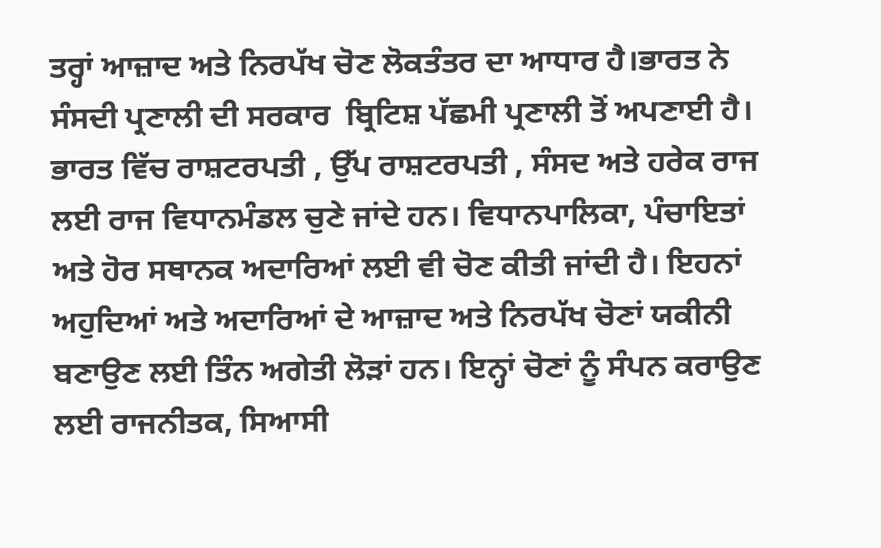ਤਰ੍ਹਾਂ ਆਜ਼ਾਦ ਅਤੇ ਨਿਰਪੱਖ ਚੋਣ ਲੋਕਤੰਤਰ ਦਾ ਆਧਾਰ ਹੈ।ਭਾਰਤ ਨੇ ਸੰਸਦੀ ਪ੍ਰਣਾਲੀ ਦੀ ਸਰਕਾਰ  ਬ੍ਰਿਟਿਸ਼ ਪੱਛਮੀ ਪ੍ਰਣਾਲੀ ਤੋਂ ਅਪਣਾਈ ਹੈ। ਭਾਰਤ ਵਿੱਚ ਰਾਸ਼ਟਰਪਤੀ , ਉੱਪ ਰਾਸ਼ਟਰਪਤੀ , ਸੰਸਦ ਅਤੇ ਹਰੇਕ ਰਾਜ ਲਈ ਰਾਜ ਵਿਧਾਨਮੰਡਲ ਚੁਣੇ ਜਾਂਦੇ ਹਨ। ਵਿਧਾਨਪਾਲਿਕਾ, ਪੰਚਾਇਤਾਂ ਅਤੇ ਹੋਰ ਸਥਾਨਕ ਅਦਾਰਿਆਂ ਲਈ ਵੀ ਚੋਣ ਕੀਤੀ ਜਾਂਦੀ ਹੈ। ਇਹਨਾਂ ਅਹੁਦਿਆਂ ਅਤੇ ਅਦਾਰਿਆਂ ਦੇ ਆਜ਼ਾਦ ਅਤੇ ਨਿਰਪੱਖ ਚੋਣਾਂ ਯਕੀਨੀ ਬਣਾਉਣ ਲਈ ਤਿੰਨ ਅਗੇਤੀ ਲੋੜਾਂ ਹਨ। ਇਨ੍ਹਾਂ ਚੋਣਾਂ ਨੂੰ ਸੰਪਨ ਕਰਾਉਣ ਲਈ ਰਾਜਨੀਤਕ, ਸਿਆਸੀ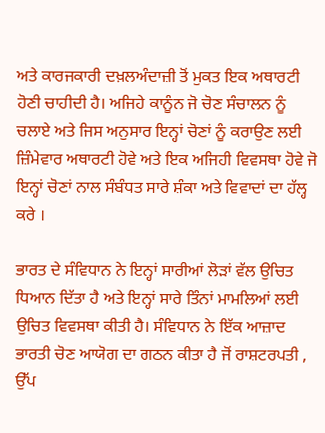ਅਤੇ ਕਾਰਜਕਾਰੀ ਦਖ਼ਲਅੰਦਾਜ਼ੀ ਤੋਂ ਮੁਕਤ ਇਕ ਅਥਾਰਟੀ ਹੋਣੀ ਚਾਹੀਦੀ ਹੈ। ਅਜਿਹੇ ਕਾਨੂੰਨ ਜੋ ਚੋਣ ਸੰਚਾਲਨ ਨੂੰ ਚਲਾਏ ਅਤੇ ਜਿਸ ਅਨੁਸਾਰ ਇਨ੍ਹਾਂ ਚੋਣਾਂ ਨੂੰ ਕਰਾਉਣ ਲਈ ਜ਼ਿੰਮੇਵਾਰ ਅਥਾਰਟੀ ਹੋਵੇ ਅਤੇ ਇਕ ਅਜਿਹੀ ਵਿਵਸਥਾ ਹੋਵੇ ਜੋ ਇਨ੍ਹਾਂ ਚੋਣਾਂ ਨਾਲ ਸੰਬੰਧਤ ਸਾਰੇ ਸ਼ੰਕਾ ਅਤੇ ਵਿਵਾਦਾਂ ਦਾ ਹੱਲ੍ਹ ਕਰੇ ।

ਭਾਰਤ ਦੇ ਸੰਵਿਧਾਨ ਨੇ ਇਨ੍ਹਾਂ ਸਾਰੀਆਂ ਲੋੜਾਂ ਵੱਲ ਉਚਿਤ ਧਿਆਨ ਦਿੱਤਾ ਹੈ ਅਤੇ ਇਨ੍ਹਾਂ ਸਾਰੇ ਤਿੰਨਾਂ ਮਾਮਲਿਆਂ ਲਈ ਉਚਿਤ ਵਿਵਸਥਾ ਕੀਤੀ ਹੈ। ਸੰਵਿਧਾਨ ਨੇ ਇੱਕ ਆਜ਼ਾਦ ਭਾਰਤੀ ਚੋਣ ਆਯੋਗ ਦਾ ਗਠਨ ਕੀਤਾ ਹੈ ਜੋਂ ਰਾਸ਼ਟਰਪਤੀ , ਉੱਪ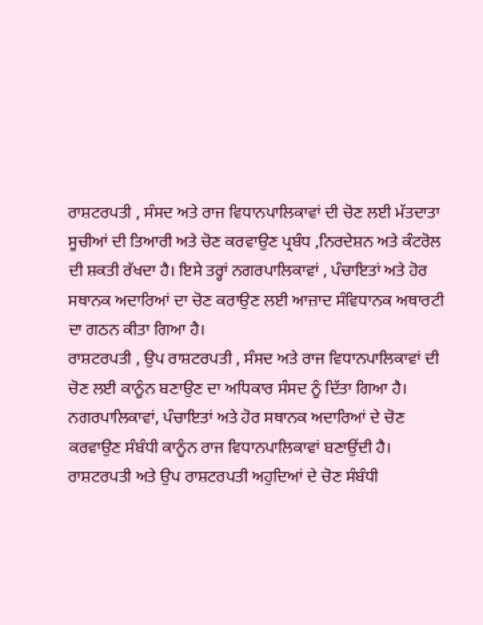ਰਾਸ਼ਟਰਪਤੀ , ਸੰਸਦ ਅਤੇ ਰਾਜ ਵਿਧਾਨਪਾਲਿਕਾਵਾਂ ਦੀ ਚੋਣ ਲਈ ਮੱਤਦਾਤਾ ਸੂਚੀਆਂ ਦੀ ਤਿਆਰੀ ਅਤੇ ਚੋਣ ਕਰਵਾਉਣ ਪ੍ਰਬੰਧ ,ਨਿਰਦੇਸ਼ਨ ਅਤੇ ਕੰਟਰੋਲ ਦੀ ਸ਼ਕਤੀ ਰੱਖਦਾ ਹੈ। ਇਸੇ ਤਰ੍ਹਾਂ ਨਗਰਪਾਲਿਕਾਵਾਂ , ਪੰਚਾਇਤਾਂ ਅਤੇ ਹੋਰ ਸਥਾਨਕ ਅਦਾਰਿਆਂ ਦਾ ਚੋਣ ਕਰਾਉਣ ਲਈ ਆਜ਼ਾਦ ਸੰਵਿਧਾਨਕ ਅਥਾਰਟੀ ਦਾ ਗਠਨ ਕੀਤਾ ਗਿਆ ਹੈ।
ਰਾਸ਼ਟਰਪਤੀ , ਉਪ ਰਾਸ਼ਟਰਪਤੀ , ਸੰਸਦ ਅਤੇ ਰਾਜ ਵਿਧਾਨਪਾਲਿਕਾਵਾਂ ਦੀ ਚੋਣ ਲਈ ਕਾਨੂੰਨ ਬਣਾਉਣ ਦਾ ਅਧਿਕਾਰ ਸੰਸਦ ਨੂੰ ਦਿੱਤਾ ਗਿਆ ਹੈ। ਨਗਰਪਾਲਿਕਾਵਾਂ, ਪੰਚਾਇਤਾਂ ਅਤੇ ਹੋਰ ਸਥਾਨਕ ਅਦਾਰਿਆਂ ਦੇ ਚੋਣ ਕਰਵਾਉਣ ਸੰਬੰਧੀ ਕਾਨੂੰਨ ਰਾਜ ਵਿਧਾਨਪਾਲਿਕਾਵਾਂ ਬਣਾਉਂਦੀ ਹੈ। ਰਾਸ਼ਟਰਪਤੀ ਅਤੇ ਉਪ ਰਾਸ਼ਟਰਪਤੀ ਅਹੁਦਿਆਂ ਦੇ ਚੋਣ ਸੰਬੰਧੀ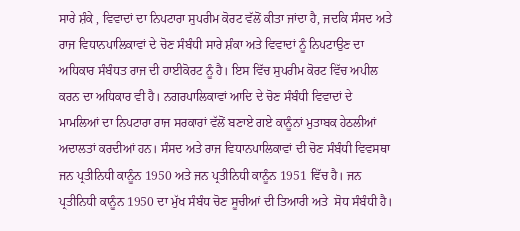ਸਾਰੇ ਸ਼ੰਕੇ , ਵਿਵਾਦਾਂ ਦਾ ਨਿਪਟਾਰਾ ਸੁਪਰੀਮ ਕੋਰਟ ਵੱਲੋਂ ਕੀਤਾ ਜਾਂਦਾ ਹੈ, ਜਦਕਿ ਸੰਸਦ ਅਤੇ ਰਾਜ ਵਿਧਾਨਪਾਲਿਕਾਵਾਂ ਦੇ ਚੋਣ ਸੰਬੰਧੀ ਸਾਰੇ ਸ਼ੰਕਾ ਅਤੇ ਵਿਵਾਦਾਂ ਨੂੰ ਨਿਪਟਾਉਣ ਦਾ ਅਧਿਕਾਰ ਸੰਬੰਧਤ ਰਾਜ ਦੀ ਹਾਈਕੋਰਟ ਨੂੰ ਹੈ। ਇਸ ਵਿੱਚ ਸੁਪਰੀਮ ਕੋਰਟ ਵਿੱਚ ਅਪੀਲ ਕਰਨ ਦਾ ਅਧਿਕਾਰ ਵੀ ਹੈ। ਨਗਰਪਾਲਿਕਾਵਾਂ ਆਦਿ ਦੇ ਚੋਣ ਸੰਬੰਧੀ ਵਿਵਾਦਾਂ ਦੇ ਮਾਮਲਿਆਂ ਦਾ ਨਿਪਟਾਰਾ ਰਾਜ ਸਰਕਾਰਾਂ ਵੱਲੋਂ ਬਣਾਏ ਗਏ ਕਾਨੂੰਨਾਂ ਮੁਤਾਬਕ ਹੇਠਲੀਆਂ ਅਦਾਲਤਾਂ ਕਰਦੀਆਂ ਹਨ। ਸੰਸਦ ਅਤੇ ਰਾਜ ਵਿਧਾਨਪਾਲਿਕਾਵਾਂ ਦੀ ਚੋਣ ਸੰਬੰਧੀ ਵਿਵਸਥਾ ਜਨ ਪ੍ਰਤੀਨਿਧੀ ਕਾਨੂੰਨ 1950 ਅਤੇ ਜਨ ਪ੍ਰਤੀਨਿਧੀ ਕਾਨੂੰਨ 1951 ਵਿੱਚ ਹੈ। ਜਨ ਪ੍ਰਤੀਨਿਧੀ ਕਾਨੂੰਨ 1950 ਦਾ ਮੁੱਖ ਸੰਬੰਧ ਚੋਣ ਸੂਚੀਆਂ ਦੀ ਤਿਆਰੀ ਅਤੇ  ਸੋਧ ਸੰਬੰਧੀ ਹੈ।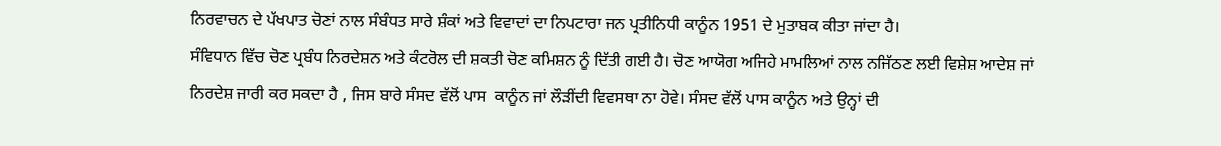ਨਿਰਵਾਚਨ ਦੇ ਪੱਖਪਾਤ ਚੋਣਾਂ ਨਾਲ ਸੰਬੰਧਤ ਸਾਰੇ ਸ਼ੰਕਾਂ ਅਤੇ ਵਿਵਾਦਾਂ ਦਾ ਨਿਪਟਾਰਾ ਜਨ ਪ੍ਰਤੀਨਿਧੀ ਕਾਨੂੰਨ 1951 ਦੇ ਮੁਤਾਬਕ ਕੀਤਾ ਜਾਂਦਾ ਹੈ।
ਸੰਵਿਧਾਨ ਵਿੱਚ ਚੋਣ ਪ੍ਰਬੰਧ ਨਿਰਦੇਸ਼ਨ ਅਤੇ ਕੰਟਰੋਲ ਦੀ ਸ਼ਕਤੀ ਚੋਣ ਕਮਿਸ਼ਨ ਨੂੰ ਦਿੱਤੀ ਗਈ ਹੈ। ਚੋਣ ਆਯੋਗ ਅਜਿਹੇ ਮਾਮਲਿਆਂ ਨਾਲ ਨਜਿੱਠਣ ਲਈ ਵਿਸ਼ੇਸ਼ ਆਦੇਸ਼ ਜਾਂ ਨਿਰਦੇਸ਼ ਜਾਰੀ ਕਰ ਸਕਦਾ ਹੈ , ਜਿਸ ਬਾਰੇ ਸੰਸਦ ਵੱਲੋਂ ਪਾਸ  ਕਾਨੂੰਨ ਜਾਂ ਲੌੜੀਂਦੀ ਵਿਵਸਥਾ ਨਾ ਹੋਵੇ। ਸੰਸਦ ਵੱਲੋਂ ਪਾਸ ਕਾਨੂੰਨ ਅਤੇ ਉਨ੍ਹਾਂ ਦੀ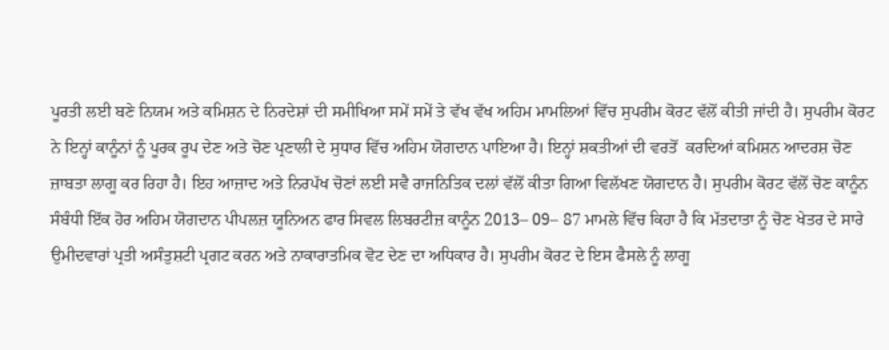ਪੂਰਤੀ ਲਈ ਬਣੇ ਨਿਯਮ ਅਤੇ ਕਮਿਸ਼ਨ ਦੇ ਨਿਰਦੇਸ਼ਾਂ ਦੀ ਸਮੀਖਿਆ ਸਮੇਂ ਸਮੇਂ ਤੇ ਵੱਖ ਵੱਖ ਅਹਿਮ ਮਾਮਲਿਆਂ ਵਿੱਚ ਸੁਪਰੀਮ ਕੋਰਟ ਵੱਲੋਂ ਕੀਤੀ ਜਾਂਦੀ ਹੈ। ਸੁਪਰੀਮ ਕੋਰਟ ਨੇ ਇਨ੍ਹਾਂ ਕਾਨੂੰਨਾਂ ਨੂੰ ਪੂਰਕ ਰੂਪ ਦੇਣ ਅਤੇ ਚੋਣ ਪ੍ਰਣਾਲੀ ਦੇ ਸੁਧਾਰ ਵਿੱਚ ਅਹਿਮ ਯੋਗਦਾਨ ਪਾਇਆ ਹੈ। ਇਨ੍ਹਾਂ ਸ਼ਕਤੀਆਂ ਦੀ ਵਰਤੋਂ  ਕਰਦਿਆਂ ਕਮਿਸ਼ਨ ਆਦਰਸ਼ ਚੋਣ ਜ਼ਾਬਤਾ ਲਾਗੂ ਕਰ ਰਿਹਾ ਹੈ। ਇਹ ਆਜ਼ਾਦ ਅਤੇ ਨਿਰਪੱਖ ਚੋਣਾਂ ਲਈ ਸਵੈ ਰਾਜਨਿਤਿਕ ਦਲਾਂ ਵੱਲੋਂ ਕੀਤਾ ਗਿਆ ਵਿਲੱਖਣ ਯੋਗਦਾਨ ਹੈ। ਸੁਪਰੀਮ ਕੋਰਟ ਵੱਲੋਂ ਚੋਣ ਕਾਨੂੰਨ ਸੰਬੰਧੀ ਇੱਕ ਹੋਰ ਅਹਿਮ ਯੋਗਦਾਨ ਪੀਪਲਜ਼ ਯੂਨਿਅਨ ਫਾਰ ਸਿਵਲ ਲਿਬਰਟੀਜ਼ ਕਾਨੂੰਨ 2013– 09– 87 ਮਾਮਲੇ ਵਿੱਚ ਕਿਹਾ ਹੈ ਕਿ ਮੱਤਦਾਤਾ ਨੂੰ ਚੋਣ ਖੇਤਰ ਦੇ ਸਾਰੇ ਉਮੀਦਵਾਰਾਂ ਪ੍ਰਤੀ ਅਸੰਤੁਸ਼ਟੀ ਪ੍ਰਗਟ ਕਰਨ ਅਤੇ ਨਾਕਾਰਾਤਮਿਕ ਵੋਟ ਦੇਣ ਦਾ ਅਧਿਕਾਰ ਹੈ। ਸੁਪਰੀਮ ਕੋਰਟ ਦੇ ਇਸ ਫੈਸਲੇ ਨੂੰ ਲਾਗੂ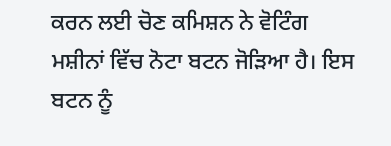ਕਰਨ ਲਈ ਚੋਣ ਕਮਿਸ਼ਨ ਨੇ ਵੋਟਿੰਗ ਮਸ਼ੀਨਾਂ ਵਿੱਚ ਨੋਟਾ ਬਟਨ ਜੋੜਿਆ ਹੈ। ਇਸ ਬਟਨ ਨੂੰ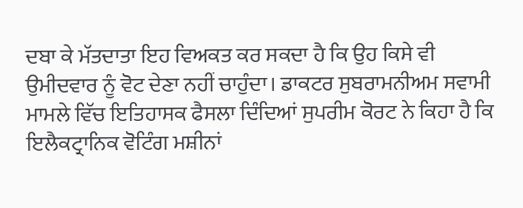ਦਬਾ ਕੇ ਮੱਤਦਾਤਾ ਇਹ ਵਿਅਕਤ ਕਰ ਸਕਦਾ ਹੈ ਕਿ ਉਹ ਕਿਸੇ ਵੀ ਉਮੀਦਵਾਰ ਨੂੰ ਵੋਟ ਦੇਣਾ ਨਹੀਂ ਚਾਹੁੰਦਾ। ਡਾਕਟਰ ਸੁਬਰਾਮਨੀਅਮ ਸਵਾਮੀ ਮਾਮਲੇ ਵਿੱਚ ਇਤਿਹਾਸਕ ਫੈਸਲਾ ਦਿੰਦਿਆਂ ਸੁਪਰੀਮ ਕੋਰਟ ਨੇ ਕਿਹਾ ਹੈ ਕਿ ਇਲੈਕਟ੍ਰਾਨਿਕ ਵੋਟਿੰਗ ਮਸ਼ੀਨਾਂ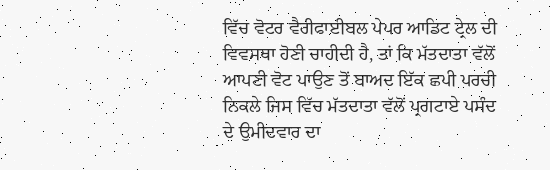ਵਿੱਚ ਵੋਟਰ ਵੈਰੀਫਾਈਬਲ ਪੇਪਰ ਆਡਿਟ ਟ੍ਰੇਲ ਦੀ ਵਿਵਸਥਾ ਹੋਣੀ ਚਾਹੀਦੀ ਹੈ, ਤਾਂ ਕਿ ਮੱਤਦਾਤਾ ਵੱਲੋਂ ਆਪਣੀ ਵੋਟ ਪਾਉਣ ਤੋਂ ਬਾਅਦ ਇੱਕ ਛਪੀ ਪਰਚੀ ਨਿਕਲੇ ਜਿਸ ਵਿੱਚ ਮੱਤਦਾਤਾ ਵੱਲੋਂ ਪ੍ਰਗਟਾਏ ਪਸੰਦ ਦੇ ਉਮੀਦਵਾਰ ਦਾ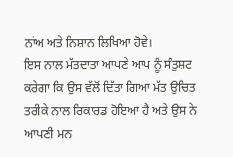ਨਾਂਅ ਅਤੇ ਨਿਸ਼ਾਨ ਲਿਖਿਆ ਹੋਵੇ।
ਇਸ ਨਾਲ ਮੱਤਦਾਤਾ ਆਪਣੇ ਆਪ ਨੂੰ ਸੰਤੁਸ਼ਟ ਕਰੇਗਾ ਕਿ ਉਸ ਵੱਲੋਂ ਦਿੱਤਾ ਗਿਆ ਮੱਤ ਉਚਿਤ ਤਰੀਕੇ ਨਾਲ ਰਿਕਾਰਡ ਹੋਇਆ ਹੈ ਅਤੇ ਉਸ ਨੇ ਆਪਣੀ ਮਨ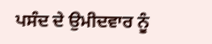ਪਸੰਦ ਦੇ ਉਮੀਦਵਾਰ ਨੂੰ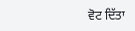ਵੋਟ ਦਿੱਤਾ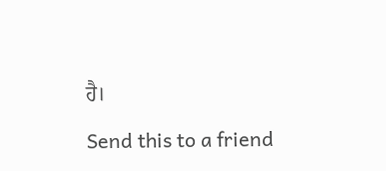ਹੈ।

Send this to a friend